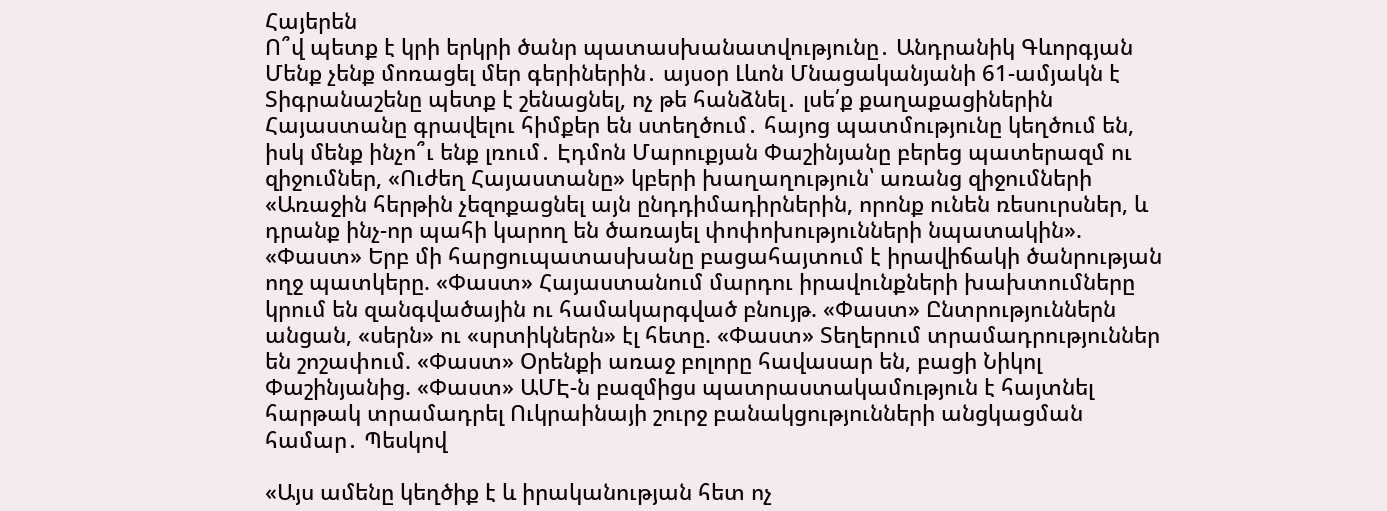Հայերեն
Ո՞վ պետք է կրի երկրի ծանր պատասխանատվությունը․ Անդրանիկ Գևորգյան Մենք չենք մոռացել մեր գերիներին․ այսօր Լևոն Մնացականյանի 61-ամյակն է Տիգրանաշենը պետք է շենացնել, ոչ թե հանձնել․ լսե՛ք քաղաքացիներին Հայաստանը գրավելու հիմքեր են ստեղծում․ հայոց պատմությունը կեղծում են, իսկ մենք ինչո՞ւ ենք լռում․ Էդմոն Մարուքյան Փաշինյանը բերեց պատերազմ ու զիջումներ, «Ուժեղ Հայաստանը» կբերի խաղաղություն՝ առանց զիջումների «Առաջին հերթին չեզոքացնել այն ընդդիմադիրներին, որոնք ունեն ռեսուրսներ, և դրանք ինչ-որ պահի կարող են ծառայել փոփոխությունների նպատակին». «Փաստ» Երբ մի հարցուպատասխանը բացահայտում է իրավիճակի ծանրության ողջ պատկերը. «Փաստ» Հայաստանում մարդու իրավունքների խախտումները կրում են զանգվածային ու համակարգված բնույթ. «Փաստ» Ընտրություններն անցան, «սերն» ու «սրտիկներն» էլ հետը. «Փաստ» Տեղերում տրամադրություններ են շոշափում. «Փաստ» Oրենքի առաջ բոլորը հավասար են, բացի Նիկոլ Փաշինյանից. «Փաստ» ԱՄԷ-ն բազմիցս պատրաստակամություն է հայտնել հարթակ տրամադրել Ուկրաինայի շուրջ բանակցությունների անցկացման համար․ Պեսկով

«Այս ամենը կեղծիք է և իրականության հետ ոչ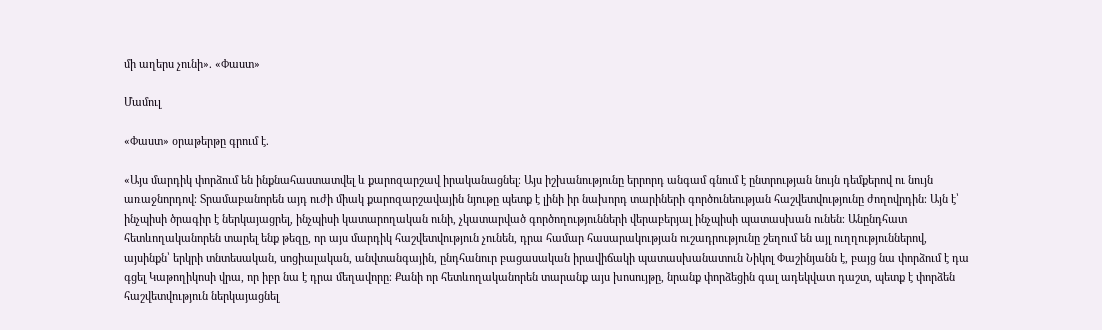մի աղերս չունի». «Փաստ»

Մամուլ

«Փաստ» օրաթերթը գրում է.

«Այս մարդիկ փորձում են ինքնահաստատվել և քարոզարշավ իրականացնել։ Այս իշխանությունը երրորդ անգամ գնում է ընտրության նույն դեմքերով ու նույն առաջնորդով։ Տրամաբանորեն այդ ուժի միակ քարոզարշավային նյութը պետք է լինի իր նախորդ տարիների գործունեության հաշվետվությունը ժողովրդին։ Այն է՝ ինչպիսի ծրագիր է ներկայացրել, ինչպիսի կատարողական ունի, չկատարված գործողությունների վերաբերյալ ինչպիսի պատասխան ունեն։ Անընդհատ հետևողականորեն տարել ենք թեզը, որ այս մարդիկ հաշվետվություն չունեն, դրա համար հասարակության ուշադրությունը շեղում են այլ ուղղություններով, այսինքն՝ երկրի տնտեսական, սոցիալական, անվտանգային, ընդհանուր բացասական իրավիճակի պատասխանատուն Նիկոլ Փաշինյանն է, բայց նա փորձում է դա գցել Կաթողիկոսի վրա, որ իբր նա է դրա մեղավորը։ Քանի որ հետևողականորեն տարանք այս խոսույթը, նրանք փորձեցին գալ ադեկվատ դաշտ, պետք է փորձեն հաշվետվություն ներկայացնել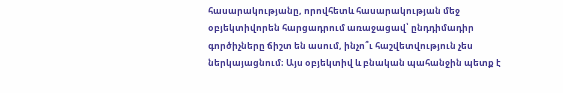հասարակությանը, որովհետև հասարակության մեջ օբյեկտիվորեն հարցադրում առաջացավ՝ ընդդիմադիր գործիչները ճիշտ են ասում, ինչո՞ւ հաշվետվություն չես ներկայացնում։ Այս օբյեկտիվ և բնական պահանջին պետք է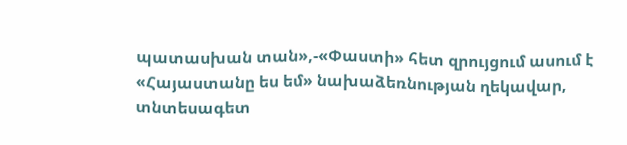պատասխան տան»,-«Փաստի» հետ զրույցում ասում է «Հայաստանը ես եմ» նախաձեռնության ղեկավար, տնտեսագետ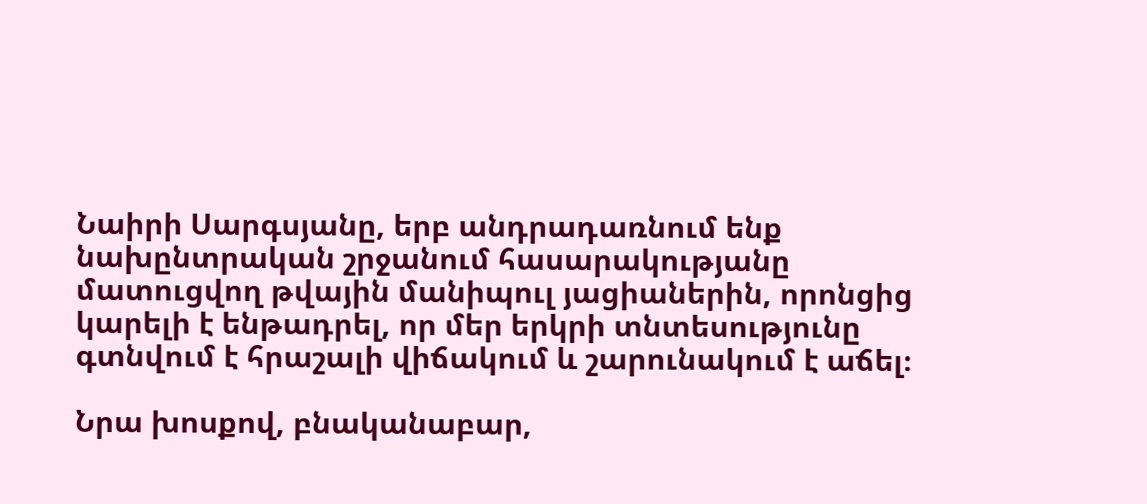Նաիրի Սարգսյանը, երբ անդրադառնում ենք նախընտրական շրջանում հասարակությանը մատուցվող թվային մանիպուլ յացիաներին, որոնցից կարելի է ենթադրել, որ մեր երկրի տնտեսությունը գտնվում է հրաշալի վիճակում և շարունակում է աճել։

Նրա խոսքով, բնականաբար,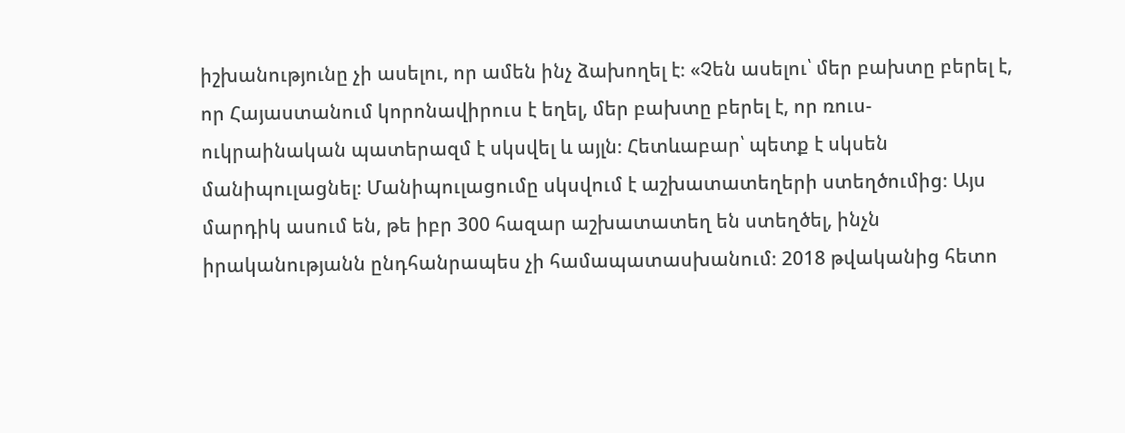իշխանությունը չի ասելու, որ ամեն ինչ ձախողել է։ «Չեն ասելու՝ մեր բախտը բերել է, որ Հայաստանում կորոնավիրուս է եղել, մեր բախտը բերել է, որ ռուս-ուկրաինական պատերազմ է սկսվել և այլն։ Հետևաբար՝ պետք է սկսեն մանիպուլացնել։ Մանիպուլացումը սկսվում է աշխատատեղերի ստեղծումից։ Այս մարդիկ ասում են, թե իբր 300 հազար աշխատատեղ են ստեղծել, ինչն իրականությանն ընդհանրապես չի համապատասխանում։ 2018 թվականից հետո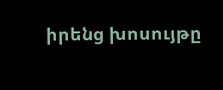իրենց խոսույթը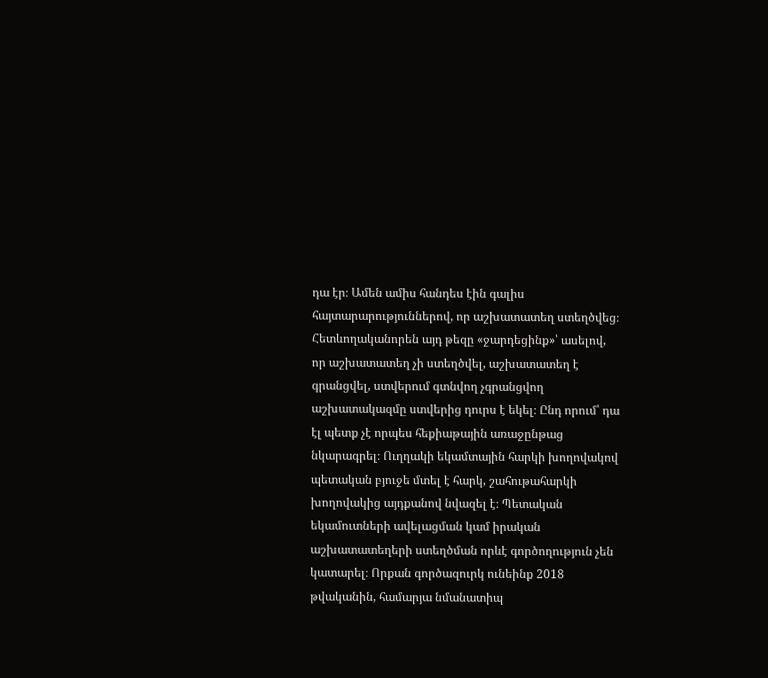դա էր։ Ամեն ամիս հանդես էին գալիս հայտարարություններով, որ աշխատատեղ ստեղծվեց։ Հետևողականորեն այդ թեզը «ջարդեցինք»՝ ասելով, որ աշխատատեղ չի ստեղծվել, աշխատատեղ է գրանցվել, ստվերում գտնվող չգրանցվող աշխատակազմը ստվերից դուրս է եկել։ Ընդ որում՝ դա էլ պետք չէ որպես հեքիաթային առաջընթաց նկարագրել։ Ուղղակի եկամտային հարկի խողովակով պետական բյուջե մտել է հարկ, շահութահարկի խողովակից այդքանով նվազել է։ Պետական եկամուտների ավելացման կամ իրական աշխատատեղերի ստեղծման որևէ գործողություն չեն կատարել։ Որքան գործազուրկ ունեինք 2018 թվականին, համարյա նմանատիպ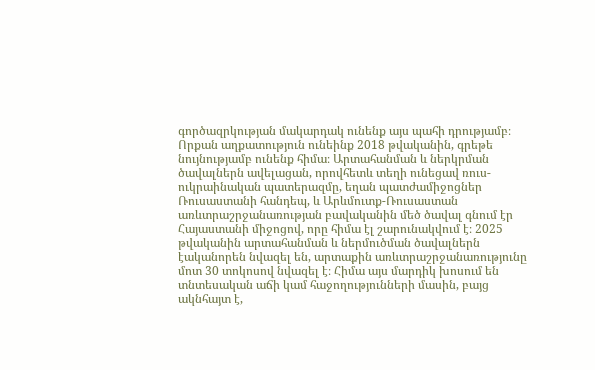գործազրկության մակարդակ ունենք այս պահի դրությամբ։ Որքան աղքատություն ունեինք 2018 թվականին, գրեթե նույնությամբ ունենք հիմա։ Արտահանման և ներկրման ծավալներն ավելացան, որովհետև տեղի ունեցավ ռուս-ուկրաինական պատերազմը, եղան պատժամիջոցներ Ռուսաստանի հանդեպ, և Արևմուտք-Ռուսաստան առևտրաշրջանառության բավականին մեծ ծավալ գնում էր Հայաստանի միջոցով, որը հիմա էլ շարունակվում է։ 2025 թվականին արտահանման և ներմուծման ծավալներն էականորեն նվազել են, արտաքին առևտրաշրջանառությունը մոտ 30 տոկոսով նվազել է։ Հիմա այս մարդիկ խոսում են տնտեսական աճի կամ հաջողությունների մասին, բայց ակնհայտ է,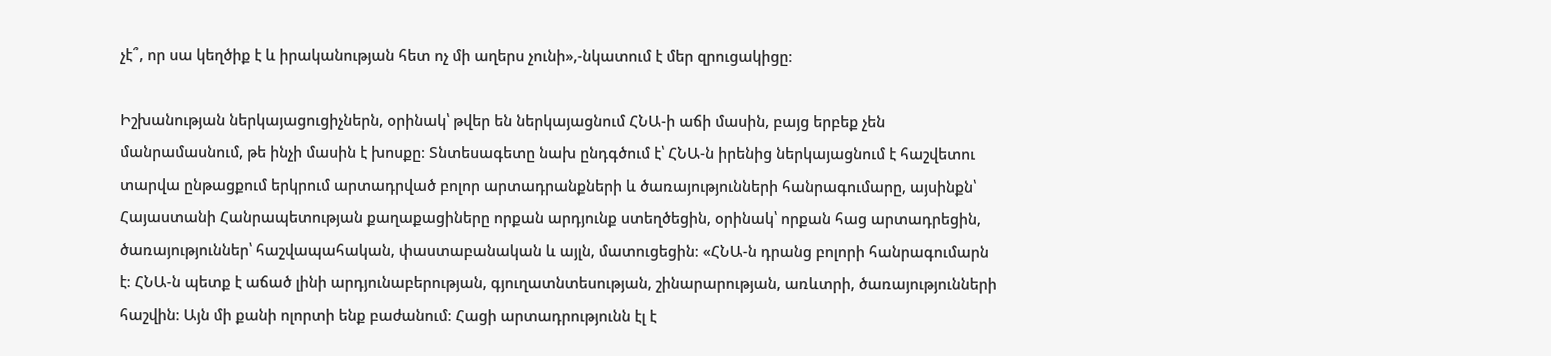չէ՞, որ սա կեղծիք է և իրականության հետ ոչ մի աղերս չունի»,-նկատում է մեր զրուցակիցը։

Իշխանության ներկայացուցիչներն, օրինակ՝ թվեր են ներկայացնում ՀՆԱ-ի աճի մասին, բայց երբեք չեն մանրամասնում, թե ինչի մասին է խոսքը։ Տնտեսագետը նախ ընդգծում է՝ ՀՆԱ-ն իրենից ներկայացնում է հաշվետու տարվա ընթացքում երկրում արտադրված բոլոր արտադրանքների և ծառայությունների հանրագումարը, այսինքն՝ Հայաստանի Հանրապետության քաղաքացիները որքան արդյունք ստեղծեցին, օրինակ՝ որքան հաց արտադրեցին, ծառայություններ՝ հաշվապահական, փաստաբանական և այլն, մատուցեցին։ «ՀՆԱ-ն դրանց բոլորի հանրագումարն է։ ՀՆԱ-ն պետք է աճած լինի արդյունաբերության, գյուղատնտեսության, շինարարության, առևտրի, ծառայությունների հաշվին։ Այն մի քանի ոլորտի ենք բաժանում։ Հացի արտադրությունն էլ է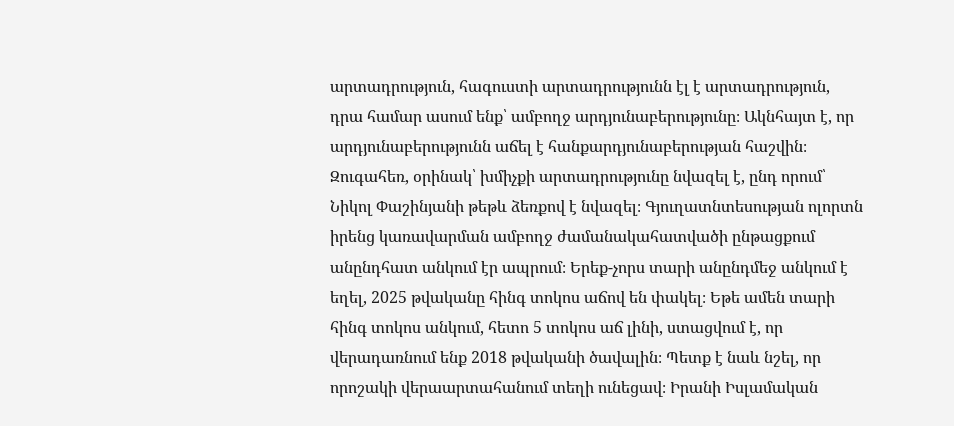արտադրություն, հագուստի արտադրությունն էլ է արտադրություն, դրա համար ասում ենք՝ ամբողջ արդյունաբերությունը։ Ակնհայտ է, որ արդյունաբերությունն աճել է հանքարդյունաբերության հաշվին։ Զուգահեռ, օրինակ՝ խմիչքի արտադրությունը նվազել է, ընդ որում՝ Նիկոլ Փաշինյանի թեթև ձեռքով է նվազել։ Գյուղատնտեսության ոլորտն իրենց կառավարման ամբողջ ժամանակահատվածի ընթացքում անընդհատ անկում էր ապրում։ Երեք-չորս տարի անընդմեջ անկում է եղել, 2025 թվականը հինգ տոկոս աճով են փակել։ Եթե ամեն տարի հինգ տոկոս անկում, հետո 5 տոկոս աճ լինի, ստացվում է, որ վերադառնում ենք 2018 թվականի ծավալին։ Պետք է նաև նշել, որ որոշակի վերաարտահանում տեղի ունեցավ։ Իրանի Իսլամական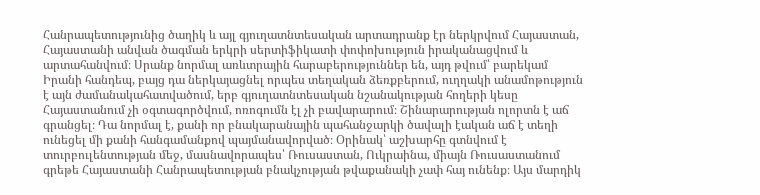Հանրապետությունից ծաղիկ և այլ գյուղատնտեսական արտադրանք էր ներկրվում Հայաստան, Հայաստանի անվան ծագման երկրի սերտիֆիկատի փոփոխություն իրականացվում և արտահանվում։ Սրանք նորմալ առևտրային հարաբերություններ են, այդ թվում՝ բարեկամ Իրանի հանդեպ, բայց դա ներկայացնել որպես տեղական ձեռքբերում, ուղղակի անամոթություն է այն ժամանակահատվածում, երբ գյուղատնտեսական նշանակության հողերի կեսը Հայաստանում չի օգտագործվում, ոռոգումն էլ չի բավարարում։ Շինարարության ոլորտն է աճ գրանցել։ Դա նորմալ է, քանի որ բնակարանային պահանջարկի ծավալի էական աճ է տեղի ունեցել մի քանի հանգամանքով պայմանավորված։ Օրինակ՝ աշխարհը գտնվում է տուրբուլենտության մեջ, մասնավորապես՝ Ռուսաստան, Ուկրաինա, միայն Ռուսաստանում գրեթե Հայաստանի Հանրապետության բնակչության թվաքանակի չափ հայ ունենք։ Այս մարդիկ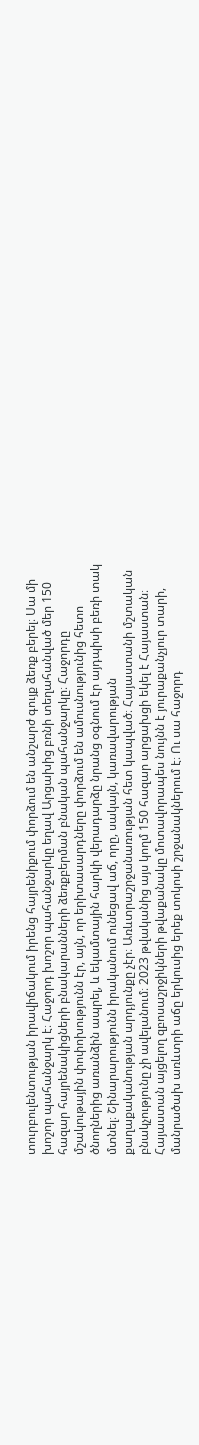տուրբուլենտության իրավիճակում իրենց հայրենիքում փորձում են անշարժ գույք ձեռք բերել։ Սա մի խոշոր պահանջարկ է։ Հաջորդ խոշոր պահանջարկը եղավ Արցախից բռնի տեղահանված մեր 150 հազար հայրենակիցների բնակարանների ձեռքբերման բնական պահանջարկը։ Հաջորդը մշակութային փոփոխությունն էր, այն, որ երիտասարդները փորձում են ամուսնությունից հետո ծնողներից առանձին ապրել, և եկամտային հարկի վերադարձը նրանց օգնում էր այդպիսի բեռի տակ մտնել։ Շինարարությունն իրականում ունեցավ աճ, որը, սակայն, կառավարության քաղաքականության արդյունքը չէր։ Առևտրաշրջանառության հետ կապված։ Հայաստանի մշտական բնակչությունը չի ավելանում։ 2023 թվականից այս կողմ 150 հազար արցախցի եկել է Հայաստան։ Հայաստան այցելող զբոսաշրջիկների թվաքանակը մոտավորապես նույնն է յուրաքանչյուր տարի, մանրածախ առևտրի աճը երկուսից երեք տոկոսի շրջանակներում է։ Ու սա հաջորդ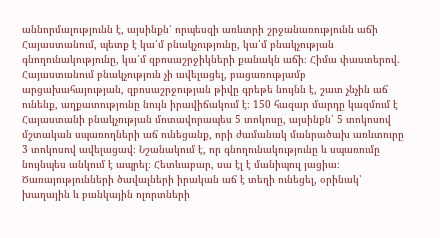աննորմալությունն է, այսինքն՝ որպեսզի առևտրի շրջանառությունն աճի Հայաստանում, պետք է կա՛մ բնակչությունը, կա՛մ բնակչության գնողունակությունը, կա՛մ զբոսաշրջիկների քանակն աճի։ Հիմա փաստերով. Հայաստանում բնակչություն չի ավելացել, բացառությամբ արցախահայության, զբոսաշրջության թիվը գրեթե նույնն է, շատ չնչին աճ ունենք, աղքատությունը նույն իրավիճակում է։ 150 հազար մարդը կազմում է Հայաստանի բնակչության մոտավորապես 5 տոկոսը, այսինքն՝ 5 տոկոսով մշտական սպառողների աճ ունեցանք, որի ժամանակ մանրածախ առևտուրը 3 տոկոսով ավելացավ։ Նշանակում է, որ գնողունակությունը և սպառումը նույնպես անկում է ապրել։ Հետևաբար, սա էլ է մանիպուլ յացիա։ Ծառայությունների ծավալների իրական աճ է տեղի ունեցել, օրինակ՝ խաղային և բանկային ոլորտների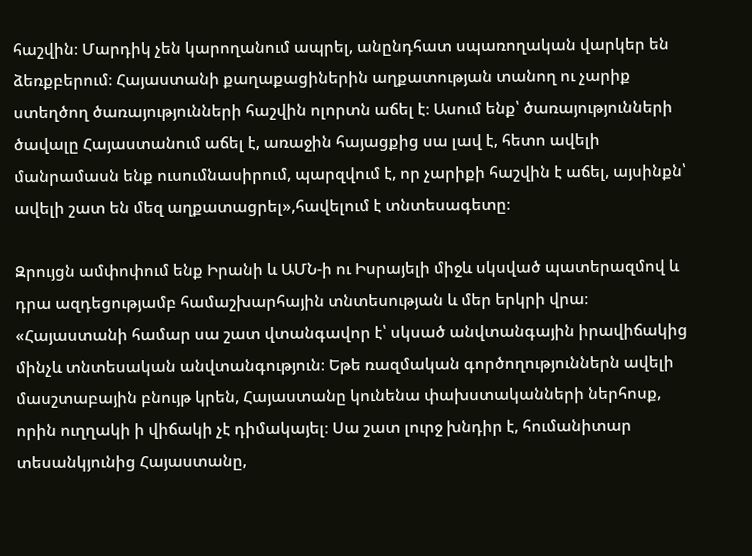հաշվին։ Մարդիկ չեն կարողանում ապրել, անընդհատ սպառողական վարկեր են ձեռքբերում։ Հայաստանի քաղաքացիներին աղքատության տանող ու չարիք ստեղծող ծառայությունների հաշվին ոլորտն աճել է։ Ասում ենք՝ ծառայությունների ծավալը Հայաստանում աճել է, առաջին հայացքից սա լավ է, հետո ավելի մանրամասն ենք ուսումնասիրում, պարզվում է, որ չարիքի հաշվին է աճել, այսինքն՝ ավելի շատ են մեզ աղքատացրել»,հավելում է տնտեսագետը։

Զրույցն ամփոփում ենք Իրանի և ԱՄՆ-ի ու Իսրայելի միջև սկսված պատերազմով և դրա ազդեցությամբ համաշխարհային տնտեսության և մեր երկրի վրա։ «Հայաստանի համար սա շատ վտանգավոր է՝ սկսած անվտանգային իրավիճակից մինչև տնտեսական անվտանգություն։ Եթե ռազմական գործողություններն ավելի մասշտաբային բնույթ կրեն, Հայաստանը կունենա փախստականների ներհոսք, որին ուղղակի ի վիճակի չէ դիմակայել։ Սա շատ լուրջ խնդիր է, հումանիտար տեսանկյունից Հայաստանը,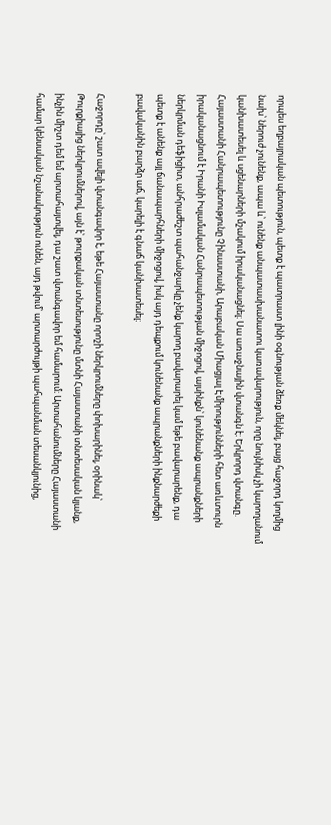որպես եղբայրական պետություն, պետք է պատրաստ լինի օգնության ձեռք մեկնել, բայց հաջորդ կողմից նախ՝ ներուժ չունենք, ապա և՝ ունենք անպատասխանատու կառավարություն, որը նույնիսկ չի կարողանում կանխատեսել և սցենարների մշակում իրականացնել։ Սա առաջնային վտանգն է։ Երկրորդ վտանգը. Հայաստանի Հանրապետությունը Չինաստանի, Արաբական Միացյալ Էմիրությունների հետ առևտուրն իրականացնում է Իրանի Իսլամական Հանրապետության միջոցով, այսինքն՝ կունենանք ապրանքների ներկրման դեֆիցիտ, անհրաժեշտ պահանջարկը չենք կարող բավարարել կամ եթե բավարարենք, դա պետք է անենք այլ ճանապարհների միջոցով, իսկ այդ դեպքում կունենանք ապրանքների ինքնարժեքի բավականին բարձր աճ, կարելի է գնաճ կանխատեսել։

Հաջորդը՝ շատ ավելի վտանգավոր է, եթե Հայաստանը որոշի ներկրումները փոխարինել, օրինակ՝ Թուրքիայից ներկրումներով, այն է՝ թուրքական տնտեսությունը մտնի Հայաստանի տնտեսական կյանք, ինչին միշտ դեմ եմ արտահայտվել, դա շատ վտանգավոր եմ համարում։ Արտահանումները Հայաստանի համար կենսական նշանակություն ունեն, այդ թվում՝ արտարժույթի պահպանման տեսանկյունից,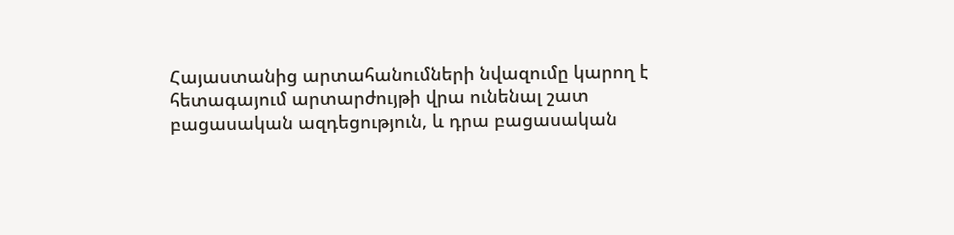Հայաստանից արտահանումների նվազումը կարող է հետագայում արտարժույթի վրա ունենալ շատ բացասական ազդեցություն, և դրա բացասական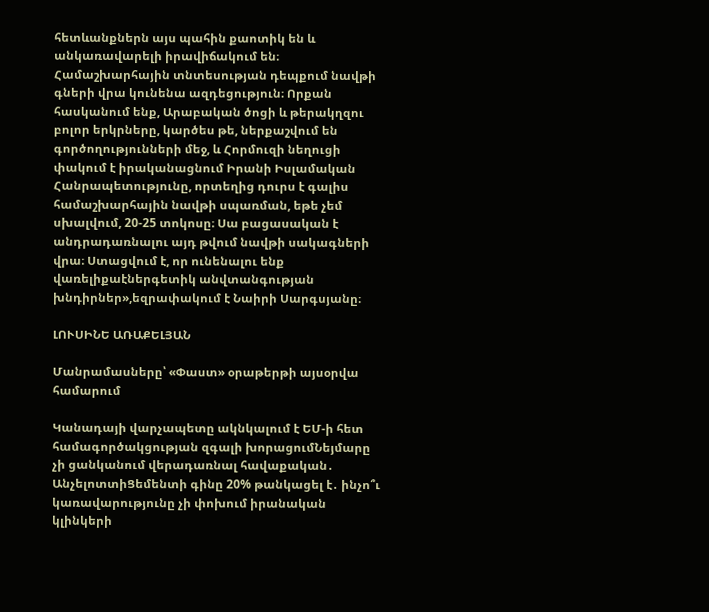հետևանքներն այս պահին քաոտիկ են և անկառավարելի իրավիճակում են։ Համաշխարհային տնտեսության դեպքում նավթի գների վրա կունենա ազդեցություն։ Որքան հասկանում ենք, Արաբական ծոցի և թերակղզու բոլոր երկրները, կարծես թե, ներքաշվում են գործողությունների մեջ, և Հորմուզի նեղուցի փակում է իրականացնում Իրանի Իսլամական Հանրապետությունը, որտեղից դուրս է գալիս համաշխարհային նավթի սպառման, եթե չեմ սխալվում, 20-25 տոկոսը։ Սա բացասական է անդրադառնալու այդ թվում նավթի սակագների վրա։ Ստացվում է, որ ունենալու ենք վառելիքաէներգետիկ անվտանգության խնդիրներ»,եզրափակում է Նաիրի Սարգսյանը։

ԼՈՒՍԻՆԵ ԱՌԱՔԵԼՅԱՆ

Մանրամասները՝ «Փաստ» օրաթերթի այսօրվա համարում

Կանադայի վարչապետը ակնկալում է ԵՄ-ի հետ համագործակցության զգալի խորացումՆեյմարը չի ցանկանում վերադառնալ հավաքական․ ԱնչելոտտիՑեմենտի գինը 20% թանկացել է․ ինչո՞ւ կառավարությունը չի փոխում իրանական կլինկերի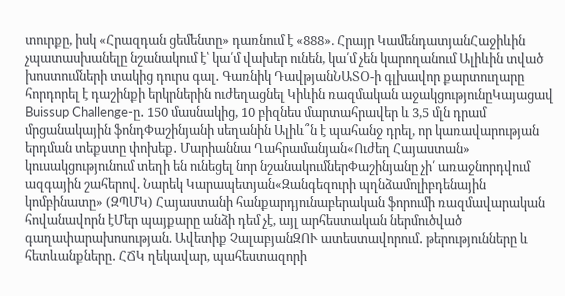տուրքը, իսկ «Հրազդան ցեմենտը» դառնում է «888». Հրայր ԿամենդատյանՀաջիևին չպատասխանելը նշանակում է՝ կա՛մ վախեր ունեն, կա՛մ չեն կարողանում Ալիևին տված խոստումների տակից դուրս գալ․ Գառնիկ ԴավթյանՆԱՏՕ-ի գլխավոր քարտուղարը հորդորել է դաշինքի երկրներին ուժեղացնել Կիևին ռազմական աջակցությունըԿայացավ Buissup Challenge-ը․ 150 մասնակից, 10 բիզնես մարտահրավեր և 3,5 մլն դրամ մրցանակային ֆոնդՓաշինյանի սեղանին Ալիև՞ն է պահանջ դրել, որ կառավարության երդման տեքստը փոխեք․ Մարիաննա Ղահրամանյան«Ուժեղ Հայաստան» կուսակցությունում տեղի են ունեցել նոր նշանակումներՓաշինյանը չի՛ առաջնորդվում ազգային շահերով. Նարեկ Կարապետյան«Զանգեզուրի պղնձամոլիբդենային կոմբինատը» (ԶՊՄԿ) Հայաստանի հանքարդյունաբերական ֆորումի ռազմավարական հովանավորն էՄեր պայքարը անձի դեմ չէ, այլ արհեստական ներմուծված գաղափարախոսության. Ավետիք ՉալաբյանԶՈՒ ատեստավորում․ թերությունները և հետևանքները․ ՀՃԿ ղեկավար, պահեստազորի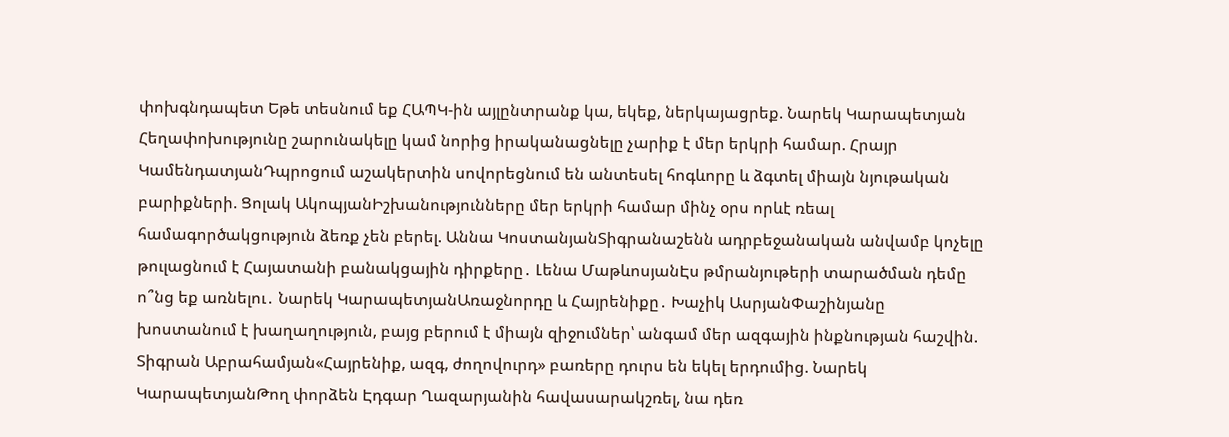փոխգնդապետ Եթե տեսնում եք ՀԱՊԿ-ին այլընտրանք կա, եկեք, ներկայացրեք. Նարեկ Կարապետյան Հեղափոխությունը շարունակելը կամ նորից իրականացնելը չարիք է մեր երկրի համար. Հրայր ԿամենդատյանԴպրոցում աշակերտին սովորեցնում են անտեսել հոգևորը և ձգտել միայն նյութական բարիքների. Ցոլակ ԱկոպյանԻշխանությունները մեր երկրի համար մինչ օրս որևէ ռեալ համագործակցություն ձեռք չեն բերել. Աննա ԿոստանյանՏիգրանաշենն ադրբեջանական անվամբ կոչելը թուլացնում է Հայատանի բանակցային դիրքերը․ Լենա ՄաթևոսյանԷս թմրանյութերի տարածման դեմը ո՞նց եք առնելու․ Նարեկ ԿարապետյանԱռաջնորդը և Հայրենիքը․ Խաչիկ ԱսրյանՓաշինյանը խոստանում է խաղաղություն, բայց բերում է միայն զիջումներ՝ անգամ մեր ազգային ինքնության հաշվին. Տիգրան Աբրահամյան«Հայրենիք, ազգ, ժողովուրդ» բառերը դուրս են եկել երդումից. Նարեկ ԿարապետյանԹող փորձեն Էդգար Ղազարյանին հավասարակշռել, նա դեռ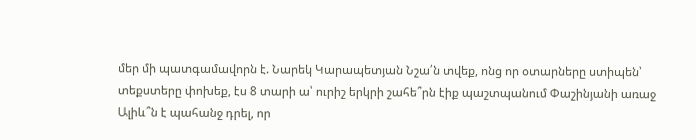մեր մի պատգամավորն է. Նարեկ Կարապետյան Նշա՛ն տվեք, ոնց որ օտարները ստիպեն՝ տեքստերը փոխեք, էս 8 տարի ա՝ ուրիշ երկրի շահե՞րն էիք պաշտպանում Փաշինյանի առաջ Ալիև՞ն է պահանջ դրել, որ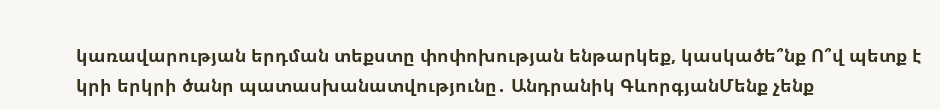կառավարության երդման տեքստը փոփոխության ենթարկեք, կասկածե՞նք Ո՞վ պետք է կրի երկրի ծանր պատասխանատվությունը․ Անդրանիկ ԳևորգյանՄենք չենք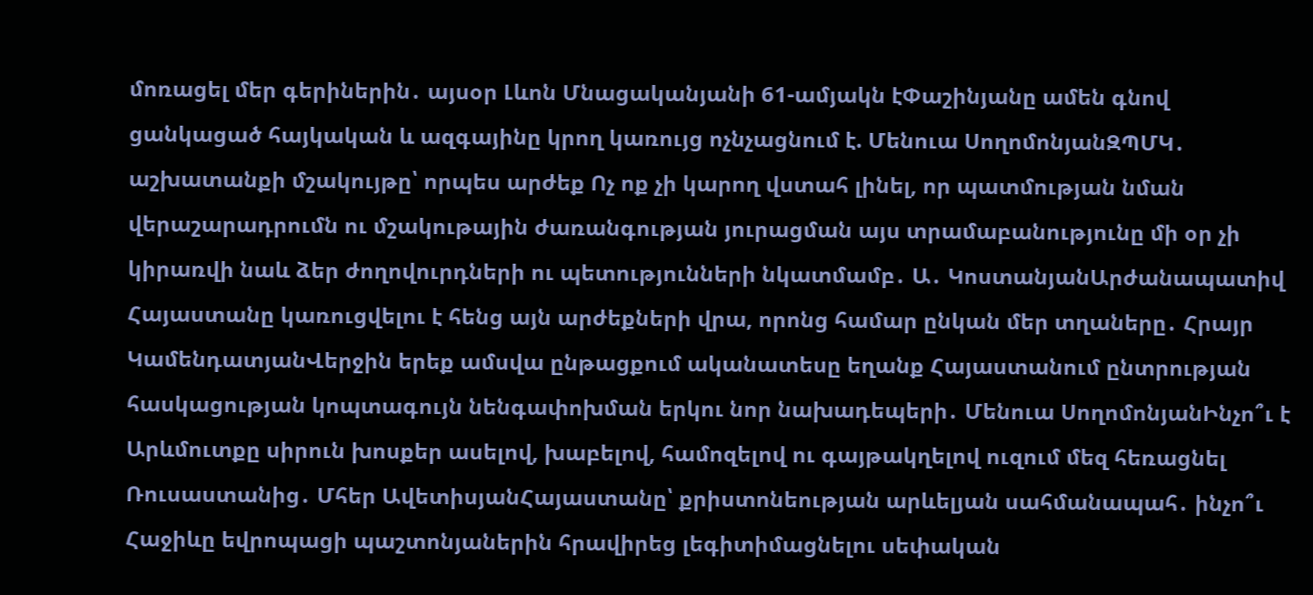մոռացել մեր գերիներին․ այսօր Լևոն Մնացականյանի 61-ամյակն էՓաշինյանը ամեն գնով ցանկացած հայկական և ազգայինը կրող կառույց ոչնչացնում է. Մենուա ՍողոմոնյանԶՊՄԿ․ աշխատանքի մշակույթը՝ որպես արժեք Ոչ ոք չի կարող վստահ լինել, որ պատմության նման վերաշարադրումն ու մշակութային ժառանգության յուրացման այս տրամաբանությունը մի օր չի կիրառվի նաև ձեր ժողովուրդների ու պետությունների նկատմամբ․ Ա․ ԿոստանյանԱրժանապատիվ Հայաստանը կառուցվելու է հենց այն արժեքների վրա, որոնց համար ընկան մեր տղաները․ Հրայր ԿամենդատյանՎերջին երեք ամսվա ընթացքում ականատեսը եղանք Հայաստանում ընտրության հասկացության կոպտագույն նենգափոխման երկու նոր նախադեպերի․ Մենուա ՍողոմոնյանԻնչո՞ւ է Արևմուտքը սիրուն խոսքեր ասելով, խաբելով, համոզելով ու գայթակղելով ուզում մեզ հեռացնել Ռուսաստանից․ Մհեր ԱվետիսյանՀայաստանը՝ քրիստոնեության արևելյան սահմանապահ․ ինչո՞ւ Հաջիևը եվրոպացի պաշտոնյաներին հրավիրեց լեգիտիմացնելու սեփական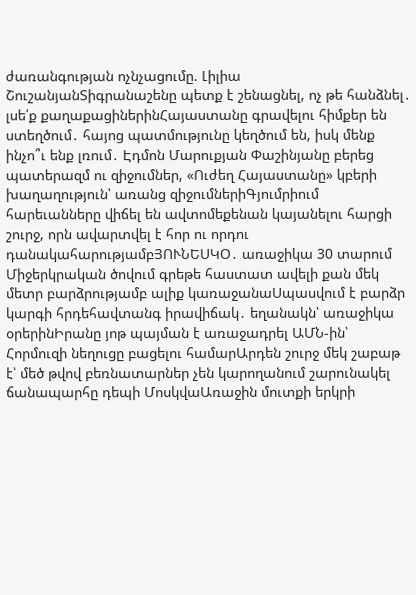ժառանգության ոչնչացումը. Լիլիա ՇուշանյանՏիգրանաշենը պետք է շենացնել, ոչ թե հանձնել․ լսե՛ք քաղաքացիներինՀայաստանը գրավելու հիմքեր են ստեղծում․ հայոց պատմությունը կեղծում են, իսկ մենք ինչո՞ւ ենք լռում․ Էդմոն Մարուքյան Փաշինյանը բերեց պատերազմ ու զիջումներ, «Ուժեղ Հայաստանը» կբերի խաղաղություն՝ առանց զիջումներիԳյումրիում հարեւանները վիճել են ավտոմեքենան կայանելու հարցի շուրջ, որն ավարտվել է հոր ու որդու դանակահարությամբՅՈՒՆԵՍԿՕ․ առաջիկա 30 տարում Միջերկրական ծովում գրեթե հաստատ ավելի քան մեկ մետր բարձրությամբ ալիք կառաջանաՍպասվում է բարձր կարգի հրդեհավտանգ իրավիճակ․ եղանակն՝ առաջիկա օրերինԻրանը յոթ պայման է առաջադրել ԱՄՆ-ին՝ Հորմուզի նեղուցը բացելու համարԱրդեն շուրջ մեկ շաբաթ է՝ մեծ թվով բեռնատարներ չեն կարողանում շարունակել ճանապարհը դեպի ՄոսկվաԱռաջին մուտքի երկրի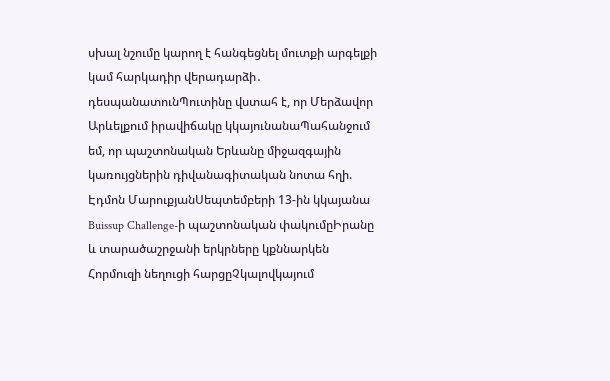սխալ նշումը կարող է հանգեցնել մուտքի արգելքի կամ հարկադիր վերադարձի․ դեսպանատունՊուտինը վստահ է, որ Մերձավոր Արևելքում իրավիճակը կկայունանաՊահանջում եմ, որ պաշտոնական Երևանը միջազգային կառույցներին դիվանագիտական նոտա հղի. Էդմոն ՄարուքյանՍեպտեմբերի 13-ին կկայանա Buissup Challenge-ի պաշտոնական փակումըԻրանը և տարածաշրջանի երկրները կքննարկեն Հորմուզի նեղուցի հարցըՉկալովկայում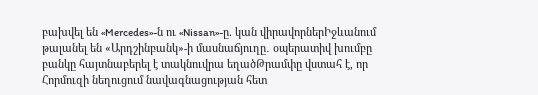բախվել են «Mercedes»-ն ու «Nissan»-ը. կան վիրավորներԻջևանում թալանել են «Արդշինբանկ»-ի մասնաճյուղը․ օպերատիվ խումբը բանկը հայտնաբերել է տակնուվրա եղածԹրամփը վստահ է, որ Հորմուզի նեղուցում նավագնացության հետ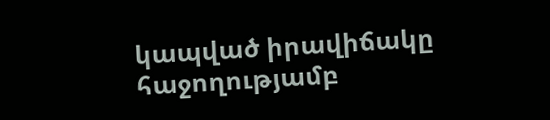կապված իրավիճակը հաջողությամբ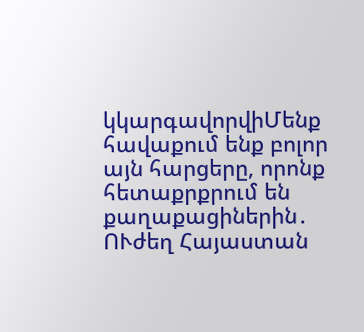կկարգավորվիՄենք հավաքում ենք բոլոր այն հարցերը, որոնք հետաքրքրում են քաղաքացիներին․ ՈՒժեղ Հայաստան